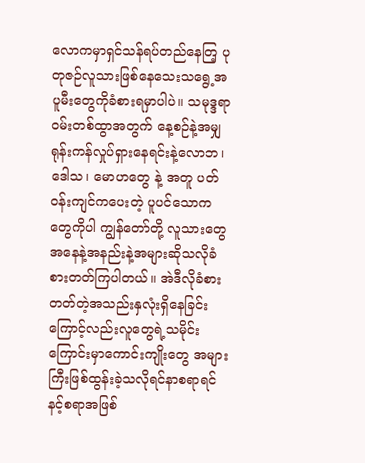လောကမှာရှင်သန်ရပ်တည်နေတြ့ ပုတုဇဉ်လူသားဖြစ်နေသေးသရွေ့အပူမီးတွေကိုခံစားရမှာပါပဲ။ သမုဒ္ဒရာဝမ်းတစ်ထွာအတွက် နေ့စဉ်နဲ့အမျှရုန်းကန်လှုပ်ရှားနေရင်းနဲ့လောဘ၊ ဒေါသ၊ မောဟတွေ နဲ့ အတူ ပတ်ဝန်းကျင်ကပေးတဲ့ ပူပင်သောကတွေကိုပါ ကျွန်တော်တို့ လူသားတွေအနေနဲ့အနည်းနဲ့အများဆိုသလိုခံစားတတ်ကြပါတယ်။ အဲဒီလိုခံစားတတ်တဲ့အသည်းနှလုံးရှိနေခြင်း ကြောင့်လည်းလူတွေရဲ့သမိုင်းကြောင်းမှာကောင်းကျိုးတွေ အများကြီးဖြစ်ထွန်းခဲ့သလိုရင်နာစရာရင်နင့်စရာအဖြစ်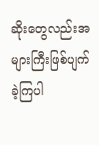ဆိုးတွေလည်းအများကြီးဖြစ်ပျက်ခဲ့ကြပါ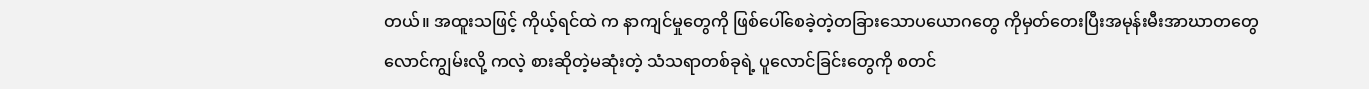တယ်။ အထူးသဖြင့် ကိုယ့်ရင်ထဲ က နာကျင်မှုတွေကို ဖြစ်ပေါ်စေခဲ့တဲ့တခြားသောပယောဂတွေ ကိုမှတ်တေးပြီးအမုန်းမီးအာဃာတတွေ လောင်ကျွမ်းလို့ ကလဲ့ စားဆိုတဲ့မဆုံးတဲ့ သံသရာတစ်ခုရဲ့ ပူလောင်ခြင်းတွေကို စတင်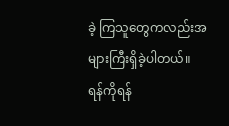ခဲ့ ကြသူတွေကလည်းအများကြီးရှိခဲ့ပါတယ်။
ရန်ကိုရန်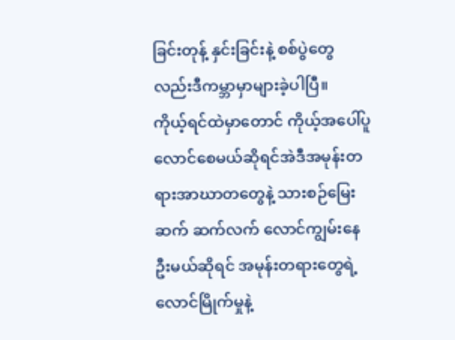ခြင်းတုန့် နှင်းခြင်းနဲ့ စစ်ပွဲတွေလည်းဒီကမ္ဘာမှာများခဲ့ပါပြီ။
ကိုယ့်ရင်ထဲမှာတောင် ကိုယ့်အပေါ်ပူလောင်စေမယ်ဆိုရင်အဲဒီအမုန်းတရားအာဃာတတွေနဲ့ သားစဉ်မြေးဆက် ဆက်လက် လောင်ကျွမ်းနေဦးမယ်ဆိုရင် အမုန်းတရားတွေရဲ့လောင်မြိုက်မှုနဲ့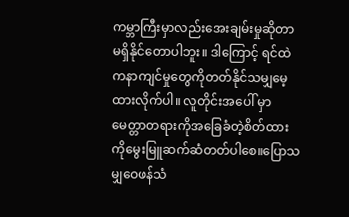ကမ္ဘာကြီးမှာလည်းအေးချမ်းမှုဆိုတာမရှိနိုင်တောပါဘူး။ ဒါကြောင့် ရင်ထဲကနာကျင်မှုတွေကိုတတ်နိုင်သမျှမေ့ထားလိုက်ပါ။ လူတိုင်းအပေါ် မှာမေတ္တာတရားကိုအခြေခံတဲ့စိတ်ထား ကိုမွေးမြူဆက်ဆံတတ်ပါစေ။ပြောသမျှဝေဖန်သံ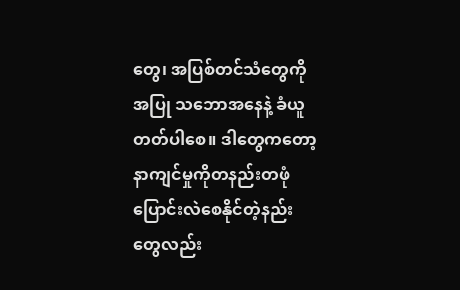တွေ၊ အပြစ်တင်သံတွေကိုအပြု သဘောအနေနဲ့ ခံယူတတ်ပါစေ။ ဒါတွေကတော့ နာကျင်မှုကိုတနည်းတဖုံပြောင်းလဲစေနိုင်တဲ့နည်းတွေလည်း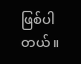ဖြစ်ပါတယ်။